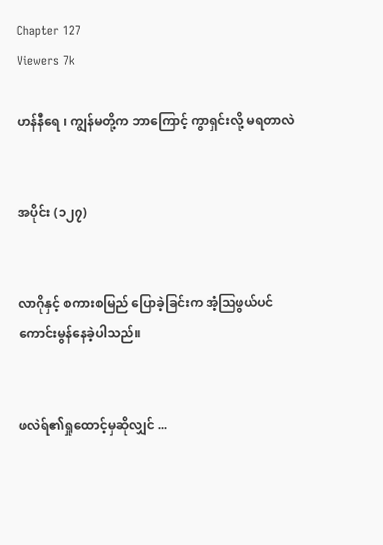Chapter 127
Viewers 7k

ဟန်နီရေ ၊ ကျွန်မတို့က ဘာကြောင့် ကွာရှင်းလို့ မရတာလဲ


အပိုင်း (၁၂၇)


လာဂိုနှင့် စကားစမြည် ပြောခဲ့ခြင်းက အံ့ဩဖွယ်ပင် ကောင်းမွန်နေခဲ့ပါသည်။


ဖလဲရ်၏ရှုထောင့်မှဆိုလျှင် ...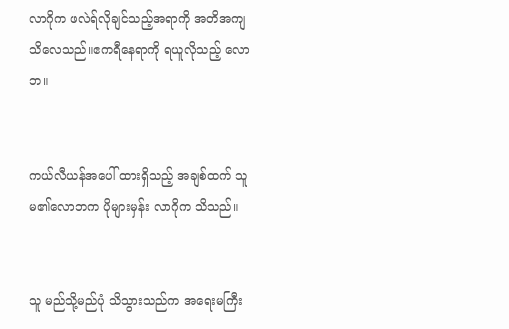လာဂိုက ဖလဲရ်လိုချင်သည့်အရာကို အတိအကျ သိလေသည်။ဧကရီနေရာကို ရယူလိုသည့် လောဘ။


ကယ်လီယန်အပေါ် ထားရှိသည့် အချစ်ထက် သူမ၏လောဘက ပိုများမှန်း လာဂိုက သိသည်။


သူ မည်သို့မည်ပုံ သိသွားသည်က အရေးမကြီး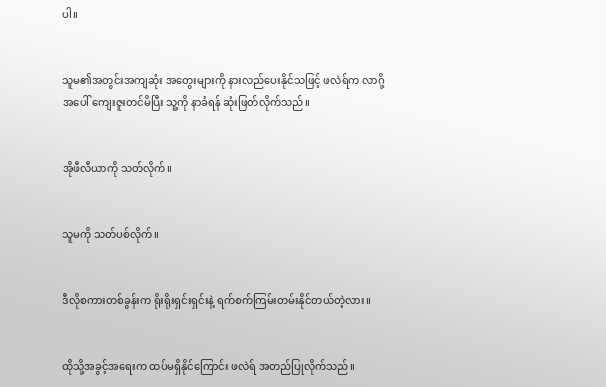ပါ။


သူမ၏အတွင်းအကျဆုံး အတွေးများကို နားလည်ပေးနိုင်သဖြင့် ဖလဲရ်က လာဂို့အပေါ် ကျေးဇူးတင်မိပြီး သူ့ကို နာခံရန် ဆုံးဖြတ်လိုက်သည်။


အိုဖီလီယာကို သတ်လိုက်။


သူမကို သတ်ပစ်လိုက်။


ဒီလိုစကားတစ်ခွန်းက ရိုးရိုးရှင်းရှင်းနဲ့ ရက်စက်ကြမ်းတမ်းနိုင်တယ်တဲ့လား။


ထိုသို့အခွင့်အရေးက ထပ်မရှိနိုင်ကြောင်း ဖလဲရ် အတည်ပြုလိုက်သည်။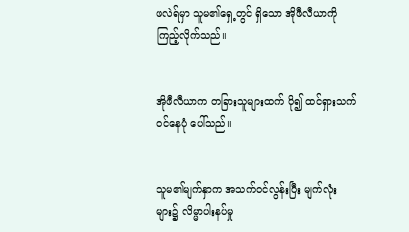ဖလဲရ်မှာ သူမ၏ရှေ့တွင် ရှိသော အိုဖီလီယာကို ကြည့်လိုက်သည်။


အိုဖီလီယာက တခြားသူများထက် ပို၍ ထင်ရှားသက်ဝင်နေပုံ ပေါ်သည်။


သူမ၏မျက်နှာက အသက်ဝင်လွန်းပြီး မျက်လုံးများ၌ လိမ္မာပါးနပ်မှု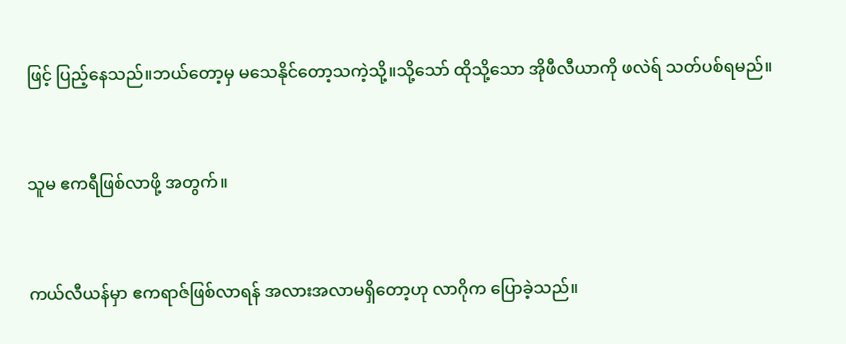ဖြင့် ပြည့်နေသည်။ဘယ်တော့မှ မသေနိုင်တော့သကဲ့သို့။သို့သော် ထိုသို့သော အိုဖီလီယာကို ဖလဲရ် သတ်ပစ်ရမည်။


သူမ ဧကရီဖြစ်လာဖို့ အတွက်။


ကယ်လီယန်မှာ ဧကရာဇ်ဖြစ်လာရန် အလားအလာမရှိတော့ဟု လာဂိုက ပြောခဲ့သည်။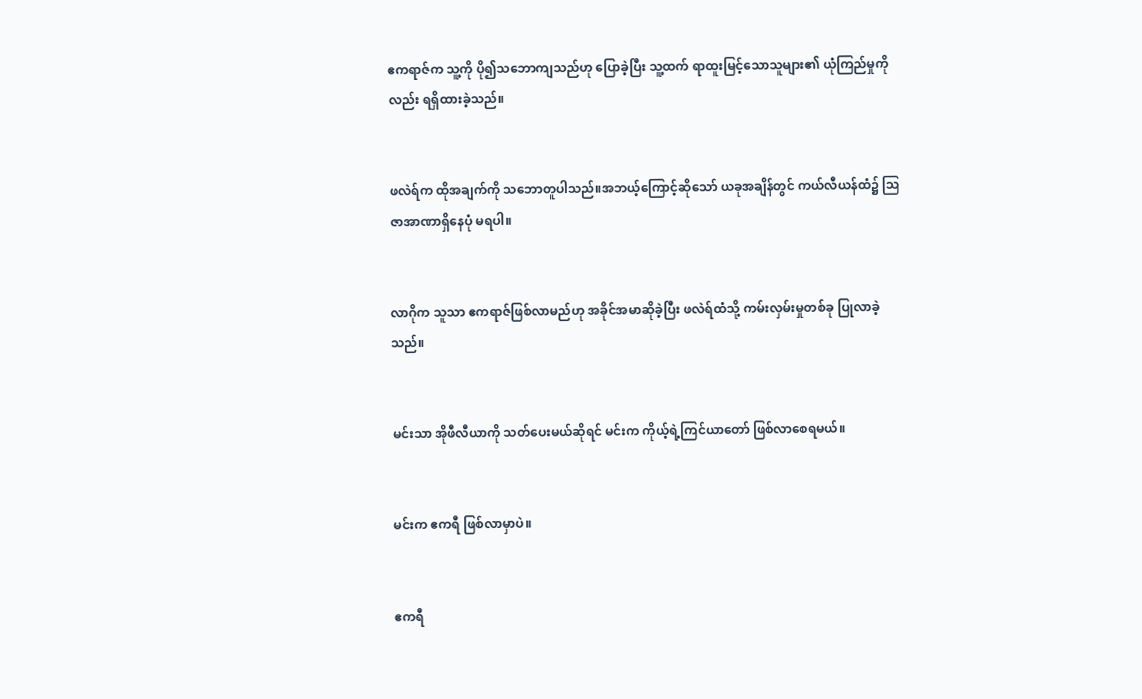ဧကရာဇ်က သူ့ကို ပို၍သဘောကျသည်ဟု ပြောခဲ့ပြီး သူ့ထက် ရာထူးမြင့်သောသူများ၏ ယုံကြည်မှုကိုလည်း ရရှိထားခဲ့သည်။


ဖလဲရ်က ထိုအချက်ကို သဘောတူပါသည်။အဘယ့်ကြောင့်ဆိုသော် ယခုအချိန်တွင် ကယ်လီယန်ထံ၌ ဩဇာအာဏာရှိနေပုံ မရပါ။


လာဂိုက သူသာ ဧကရာဇ်ဖြစ်လာမည်ဟု အခိုင်အမာဆိုခဲ့ပြီး ဖလဲရ်ထံသို့ ကမ်းလှမ်းမှုတစ်ခု ပြုလာခဲ့သည်။


မင်းသာ အိုဖီလီယာကို သတ်ပေးမယ်ဆိုရင် မင်းက ကိုယ့်ရဲ့ကြင်ယာတော် ဖြစ်လာစေရမယ်။


မင်းက ဧကရီ ဖြစ်လာမှာပဲ။


ဧကရီ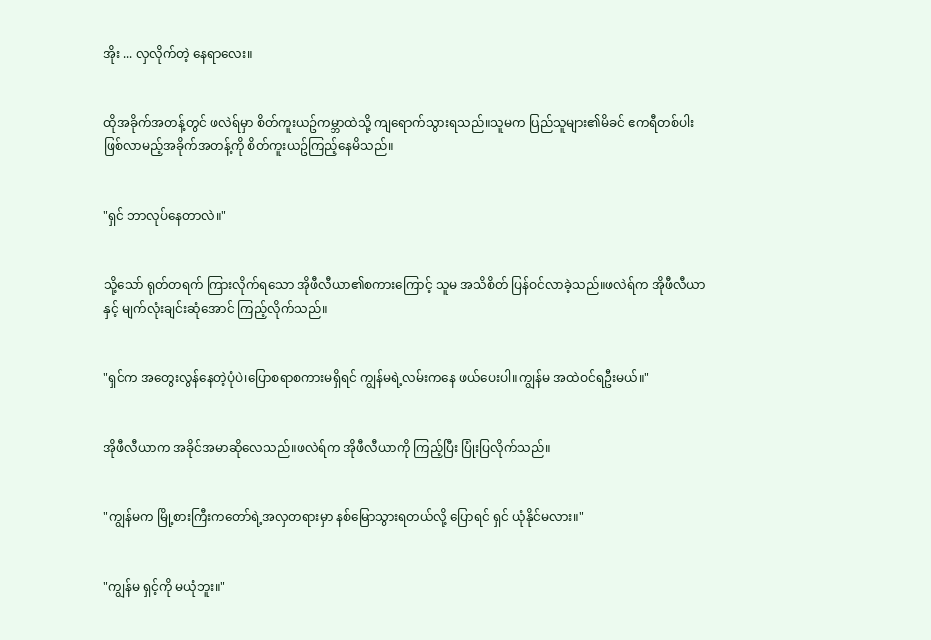အိုး ... လှလိုက်တဲ့ နေရာလေး။


ထိုအခိုက်အတန့်တွင် ဖလဲရ်မှာ စိတ်ကူးယဥ်ကမ္ဘာထဲသို့ ကျရောက်သွားရသည်။သူမက ပြည်သူများ၏မိခင် ဧကရီတစ်ပါး ဖြစ်လာမည့်အခိုက်အတန့်ကို စိတ်ကူးယဥ်ကြည့်နေမိသည်။


"ရှင် ဘာလုပ်နေတာလဲ။"


သို့သော် ရုတ်တရက် ကြားလိုက်ရသော အိုဖီလီယာ၏စကားကြောင့် သူမ အသိစိတ် ပြန်ဝင်လာခဲ့သည်။ဖလဲရ်က အိုဖီလီယာနှင့် မျက်လုံးချင်းဆုံအောင် ကြည့်လိုက်သည်။


"ရှင်က အတွေးလွန်နေတဲ့ပုံပဲ၊ပြောစရာစကားမရှိရင် ကျွန်မရဲ့လမ်းကနေ ဖယ်ပေးပါ။ကျွန်မ အထဲဝင်ရဦးမယ်။"


အိုဖီလီယာက အခိုင်အမာဆိုလေသည်။ဖလဲရ်က အိုဖီလီယာကို ကြည့်ပြီး ပြုံးပြလိုက်သည်။


"ကျွန်မက မြို့စားကြီးကတော်ရဲ့အလှတရားမှာ နစ်မြောသွားရတယ်လို့ ပြောရင် ရှင် ယုံနိုင်မလား။"


"ကျွန်မ ရှင့်ကို မယုံဘူး။"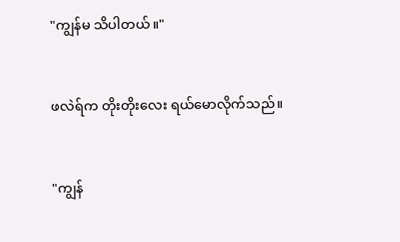"ကျွန်မ သိပါတယ်။"


ဖလဲရ်က တိုးတိုးလေး ရယ်မောလိုက်သည်။


"ကျွန်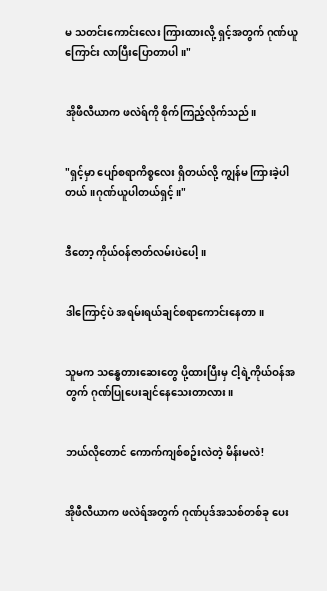မ သတင်းကောင်းလေး ကြားထားလို့ ရှင့်အတွက် ဂုဏ်ယူကြောင်း လာပြီးပြောတာပါ။"


အိုဖီလီယာက ဖလဲရ်ကို စိုက်ကြည့်လိုက်သည်။


"ရှင့်မှာ ပျော်စရာကိစ္စလေး ရှိတယ်လို့ ကျွန်မ ကြားခဲ့ပါတယ်။ဂုဏ်ယူပါတယ်ရှင့်။"


ဒီတော့ ကိုယ်ဝန်ဇာတ်လမ်းပဲပေါ့။


ဒါကြောင့်ပဲ အရမ်းရယ်ချင်စရာကောင်းနေတာ။


သူမက သန္ဓေတားဆေးတွေ ပို့ထားပြီးမှ ငါ့ရဲ့ကိုယ်ဝန်အတွက် ဂုဏ်ပြုပေးချင်နေသေးတာလား။


ဘယ်လိုတောင် ကောက်ကျစ်စဥ်းလဲတဲ့ မိန်းမလဲ!


အိုဖီလီယာက ဖလဲရ်အတွက် ဂုဏ်ပုဒ်အသစ်တစ်ခု ပေး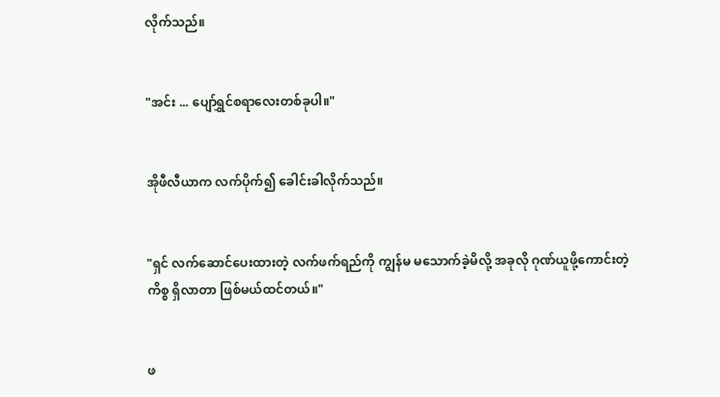လိုက်သည်။


"အင်း ... ပျော်ရွှင်စရာလေးတစ်ခုပါ။"


အိုဖီလီယာက လက်ပိုက်၍ ခေါင်းခါလိုက်သည်။


"ရှင် လက်ဆောင်ပေးထားတဲ့ လက်ဖက်ရည်ကို ကျွန်မ မသောက်ခဲ့မိလို့ အခုလို ဂုဏ်ယူဖို့ကောင်းတဲ့ကိစ္စ ရှိလာတာ ဖြစ်မယ်ထင်တယ်။"


ဖ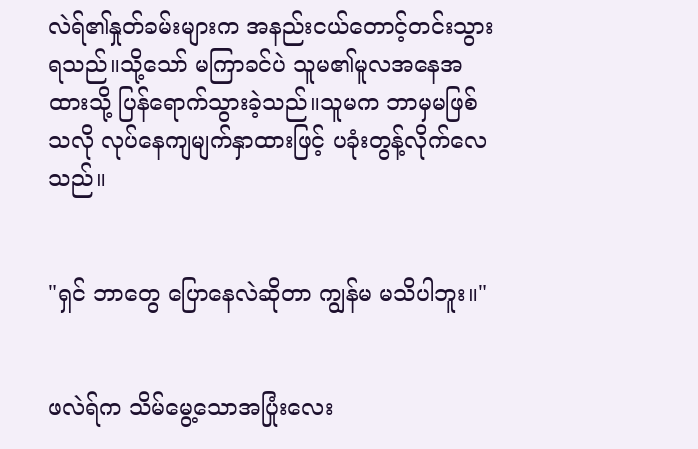လဲရ်၏နှုတ်ခမ်းများက အနည်းငယ်တောင့်တင်းသွားရသည်။သို့သော် မကြာခင်ပဲ သူမ၏မူလအနေအထားသို့ ပြန်ရောက်သွားခဲ့သည်။သူမက ဘာမှမဖြစ်သလို လုပ်နေကျမျက်နှာထားဖြင့် ပခုံးတွန့်လိုက်လေသည်။


"ရှင် ဘာတွေ ပြောနေလဲဆိုတာ ကျွန်မ မသိပါဘူး။"


ဖလဲရ်က သိမ်မွေ့သောအပြုံးလေး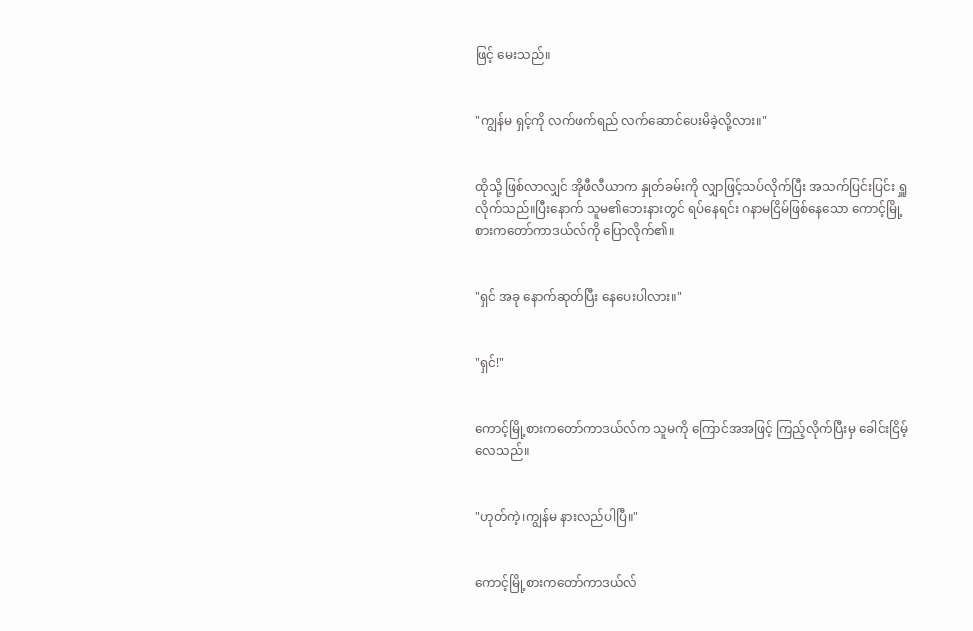ဖြင့် မေးသည်။


"ကျွန်မ ရှင့်ကို လက်ဖက်ရည် လက်ဆောင်ပေးမိခဲ့လို့လား။"


ထိုသို့ ဖြစ်လာလျှင် အိုဖီလီယာက နှုတ်ခမ်းကို လျှာဖြင့်သပ်လိုက်ပြီး အသက်ပြင်းပြင်း ရှူလိုက်သည်။ပြီးနောက် သူမ၏ဘေးနားတွင် ရပ်နေရင်း ဂနာမငြိမ်ဖြစ်နေသော ကောင့်မြို့စားကတော်ကာဒယ်လ်ကို ပြောလိုက်၏။


"ရှင် အခု နောက်ဆုတ်ပြီး နေပေးပါလား။"


"ရှင်!"


ကောင့်မြို့စားကတော်ကာဒယ်လ်က သူမကို ကြောင်အအဖြင့် ကြည့်လိုက်ပြီးမှ ခေါင်းငြိမ့်လေသည်။


"ဟုတ်ကဲ့၊ကျွန်မ နားလည်ပါပြီ။"


ကောင့်မြို့စားကတော်ကာဒယ်လ်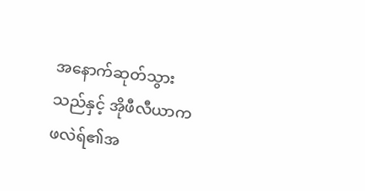အနောက်ဆုတ်သွားသည်နှင့် အိုဖီလီယာက ဖလဲရ်၏အ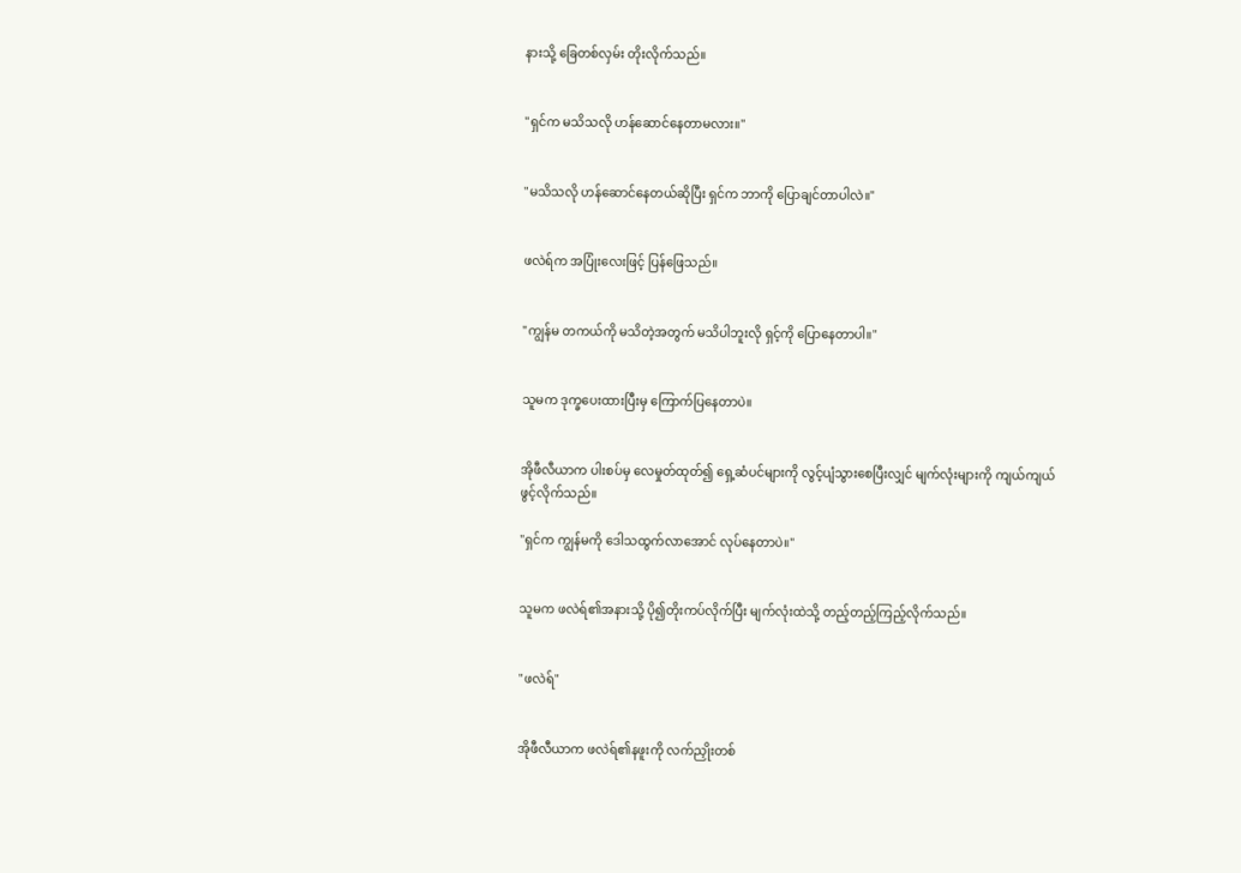နားသို့ ခြေတစ်လှမ်း တိုးလိုက်သည်။


"ရှင်က မသိသလို ဟန်ဆောင်နေတာမလား။"


"မသိသလို ဟန်ဆောင်နေတယ်ဆိုပြီး ရှင်က ဘာကို ပြောချင်တာပါလဲ။"


ဖလဲရ်က အပြုံးလေးဖြင့် ပြန်ဖြေသည်။


"ကျွန်မ တကယ်ကို မသိတဲ့အတွက် မသိပါဘူးလို ရှင့်ကို ပြောနေတာပါ။"


သူမက ဒုက္ခပေးထားပြီးမှ ကြောက်ပြနေတာပဲ။


အိုဖီလီယာက ပါးစပ်မှ လေမှုတ်ထုတ်၍ ရှေ့ဆံပင်များကို လွင့်ပျံသွားစေပြီးလျှင် မျက်လုံးများကို ကျယ်ကျယ်ဖွင့်လိုက်သည်။

"ရှင်က ကျွန်မကို ဒေါသထွက်လာအောင် လုပ်နေတာပဲ။"


သူမက ဖလဲရ်၏အနားသို့ ပို၍တိုးကပ်လိုက်ပြီး မျက်လုံးထဲသို့ တည့်တည့်ကြည့်လိုက်သည်။


"ဖလဲရ်"


အိုဖီလီယာက ဖလဲရ်၏နဖူးကို လက်ညှိုးတစ်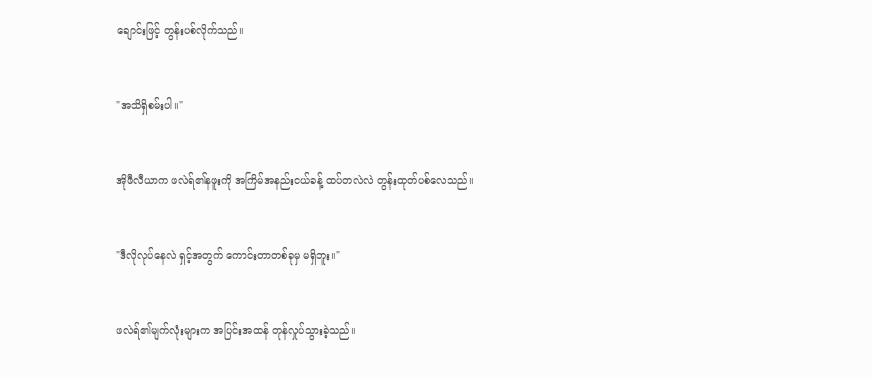ချောင်းဖြင့် တွန်းပစ်လိုက်သည်။


"အသိရှိစမ်းပါ။"


အိုဖီလီယာက ဖလဲရ်၏နဖူးကို အကြိမ်အနည်းငယ်ခန့် ထပ်တလဲလဲ တွန်းထုတ်ပစ်လေသည်။


"ဒီလိုလုပ်နေလဲ ရှင့်အတွက် ကောင်းတာတစ်ခုမှ မရှိဘူး။"


ဖလဲရ်၏မျက်လုံးများက အပြင်းအထန် တုန်လှုပ်သွားခဲ့သည်။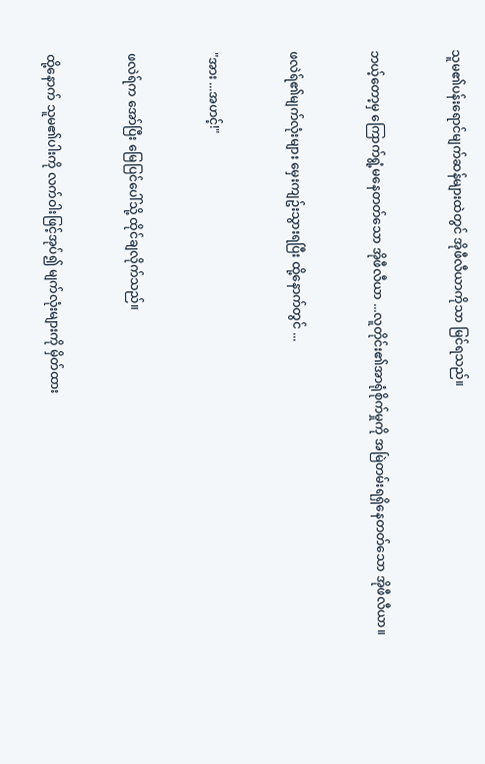သူမ၏ပန်းရောင်မျက်ဆန်များထဲတွင် အိုဖီလီယာကိုသာ မြင်ရသည်။


ဘယ့်တော့မှ ကြောက်ရွံ့မနေတတ်သော အိုဖီလီယာ ...လူတိုင်း၏အာရုံစိုက်မှုကို အမြဲတမ်းရရှိနေတတ်သော အိုဖီလီယာ။


ဖလဲရ်၏မျက်လုံးများ မှေးကျဥ်းသွားရပြီး ထို့နောက်တွင် ...


"အား ...အဟင့်!"


ဖလဲရ်က အော်ပြီး မြေပြင်ပေါ်သို့ ထိုင်ချလိုက်သည်။


ထို့နောက် သူမ၏ပါးကို လက်ဝါးဖြင့်အုပ်၍ မျက်လုံးများကို မှိတ်ထား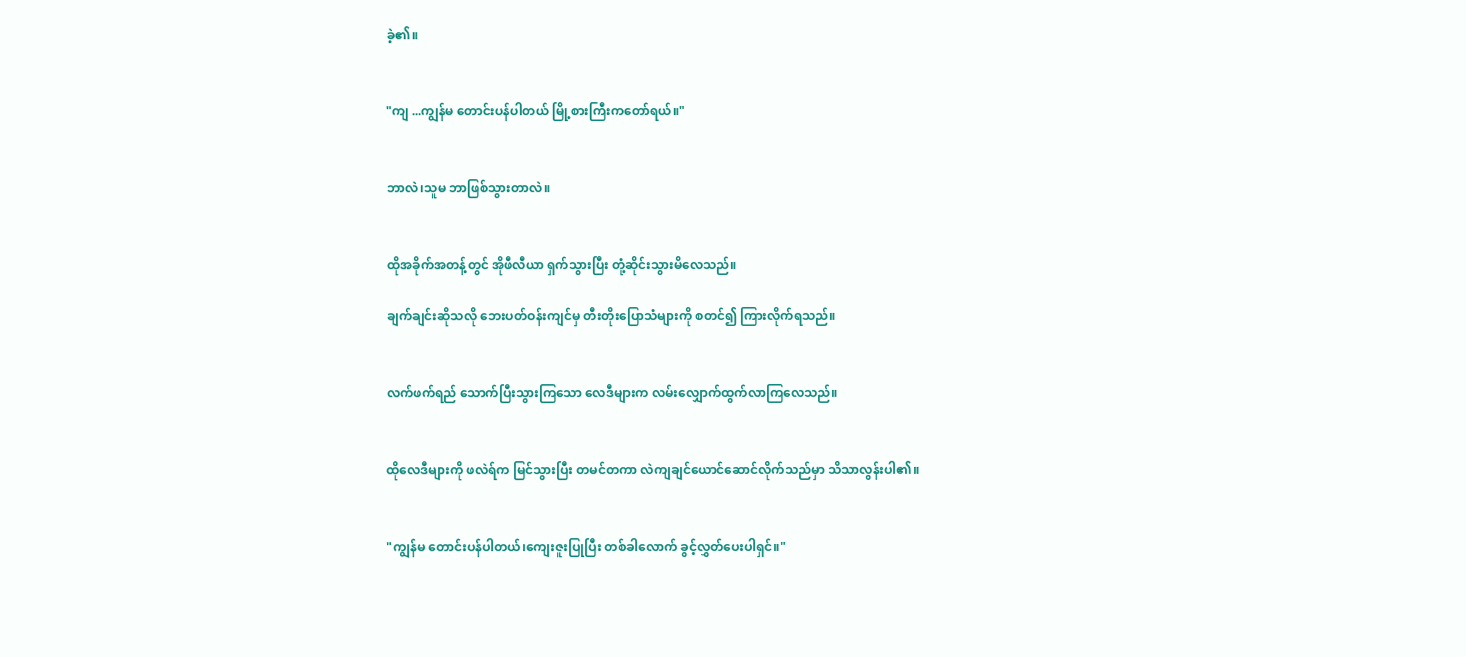ခဲ့၏။


"ကျ ...ကျွန်မ တောင်းပန်ပါတယ် မြို့စားကြီးကတော်ရယ်။"


ဘာလဲ၊သူမ ဘာဖြစ်သွားတာလဲ။


ထိုအခိုက်အတန့်တွင် အိုဖီလီယာ ရှက်သွားပြီး တုံ့ဆိုင်းသွားမိလေသည်။

ချက်ချင်းဆိုသလို ဘေးပတ်ဝန်းကျင်မှ တီးတိုးပြောသံများကို စတင်၍ ကြားလိုက်ရသည်။


လက်ဖက်ရည် သောက်ပြီးသွားကြသော လေဒီများက လမ်းလျှောက်ထွက်လာကြလေသည်။


ထိုလေဒီများကို ဖလဲရ်က မြင်သွားပြီး တမင်တကာ လဲကျချင်ယောင်ဆောင်လိုက်သည်မှာ သိသာလွန်းပါ၏။


"ကျွန်မ တောင်းပန်ပါတယ်၊ကျေးဇူးပြုပြီး တစ်ခါလောက် ခွင့်လွှတ်ပေးပါရှင်။"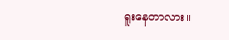ရူးနေတာလား။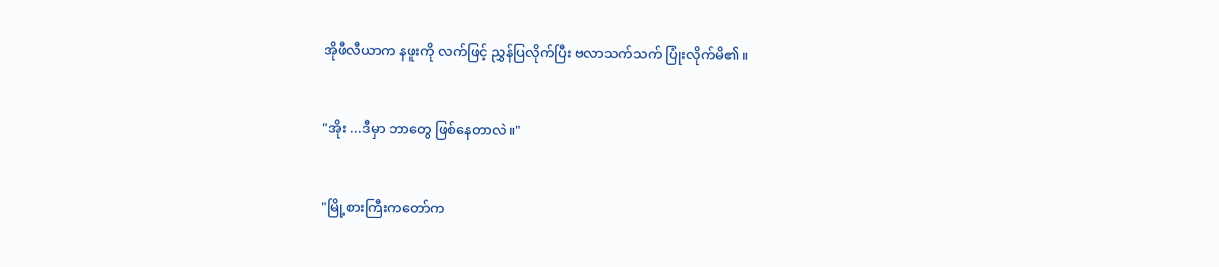အိုဖီလီယာက နဖူးကို လက်ဖြင့် ညွှန်ပြလိုက်ပြီး ဗလာသက်သက် ပြုံးလိုက်မိ၏။


"အိုး ...ဒီမှာ ဘာတွေ ဖြစ်နေတာလဲ။"


"မြို့စားကြီးကတော်က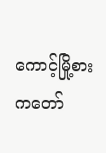ကောင့်မြို့စားကတော်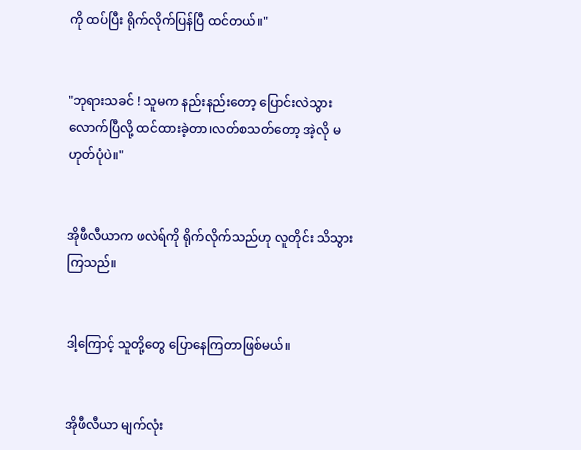ကို ထပ်ပြီး ရိုက်လိုက်ပြန်ပြီ ထင်တယ်။"


"ဘုရားသခင် ! သူမက နည်းနည်းတော့ ပြောင်းလဲသွားလောက်ပြီလို့ ထင်ထားခဲ့တာ၊လတ်စသတ်တော့ အဲ့လို မဟုတ်ပုံပဲ။"


အိုဖီလီယာက ဖလဲရ်ကို ရိုက်လိုက်သည်ဟု လူတိုင်း သိသွားကြသည်။


ဒါ့ကြောင့် သူတို့တွေ ပြောနေကြတာဖြစ်မယ်။


အိုဖီလီယာ မျက်လုံး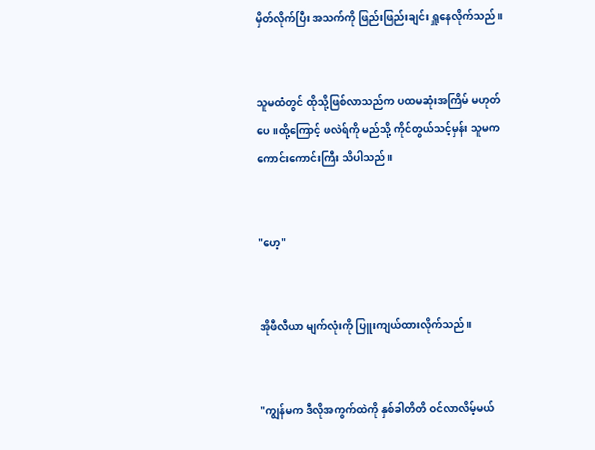မှိတ်လိုက်ပြီး အသက်ကို ဖြည်းဖြည်းချင်း ရှူနေလိုက်သည်။


သူမထံတွင် ထိုသို့ဖြစ်လာသည်က ပထမဆုံးအကြိမ် မဟုတ်ပေ။ထို့ကြောင့် ဖလဲရ်ကို မည်သို့ ကိုင်တွယ်သင့်မှန်း သူမက ကောင်းကောင်းကြီး သိပါသည်။


"ဟေ့"


အိုဖီလီယာ မျက်လုံးကို ပြူးကျယ်ထားလိုက်သည်။


"ကျွန်မက ဒီလိုအကွက်ထဲကို နှစ်ခါတိတိ ဝင်လာလိမ့်မယ်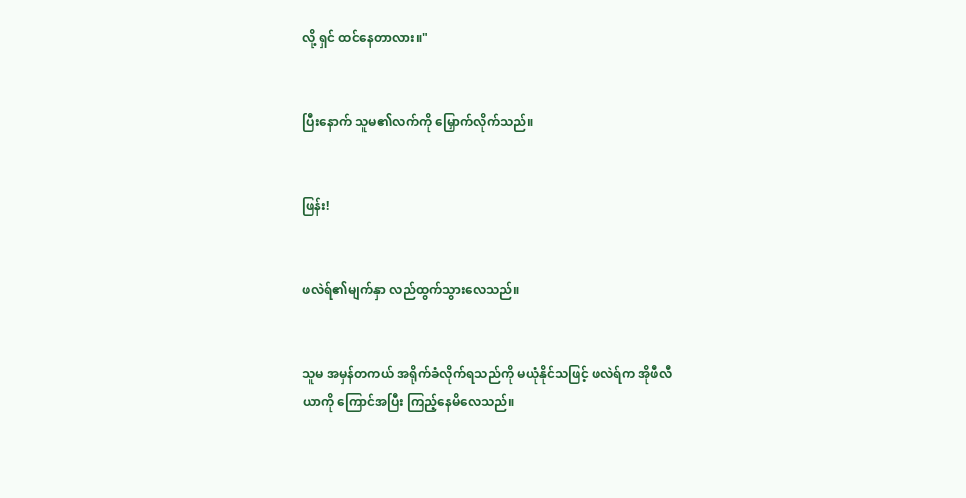လို့ ရှင် ထင်နေတာလား။"


ပြီးနောက် သူမ၏လက်ကို မြှောက်လိုက်သည်။


ဖြန်း!


ဖလဲရ်၏မျက်နှာ လည်ထွက်သွားလေသည်။


သူမ အမှန်တကယ် အရိုက်ခံလိုက်ရသည်ကို မယုံနိုင်သဖြင့် ဖလဲရ်က အိုဖီလီယာကို ကြောင်အပြီး ကြည့်နေမိလေသည်။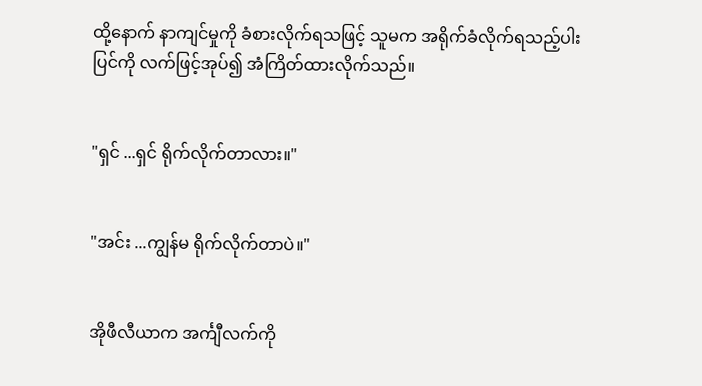ထို့နောက် နာကျင်မှုကို ခံစားလိုက်ရသဖြင့် သူမက အရိုက်ခံလိုက်ရသည့်ပါးပြင်ကို လက်ဖြင့်အုပ်၍ အံကြိတ်ထားလိုက်သည်။


"ရှင် ...ရှင် ရိုက်လိုက်တာလား။"


"အင်း ...ကျွန်မ ရိုက်လိုက်တာပဲ။"


အိုဖီလီယာက အင်္ကျီလက်ကို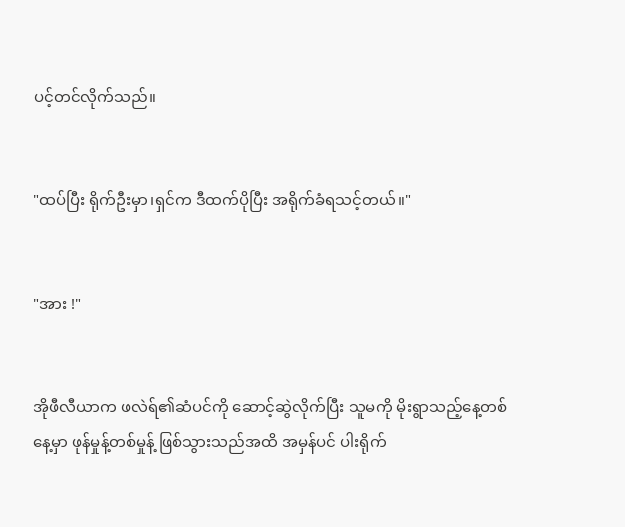ပင့်တင်လိုက်သည်။


"ထပ်ပြီး ရိုက်ဦးမှာ၊ရှင်က ဒီထက်ပိုပြီး အရိုက်ခံရသင့်တယ်။"


"အား !"


အိုဖီလီယာက ဖလဲရ်၏ဆံပင်ကို ဆောင့်ဆွဲလိုက်ပြီး သူမကို မိုးရွာသည့်နေ့တစ်နေ့မှာ ဖုန်မှုန့်တစ်မှုန့် ဖြစ်သွားသည်အထိ အမှန်ပင် ပါးရိုက်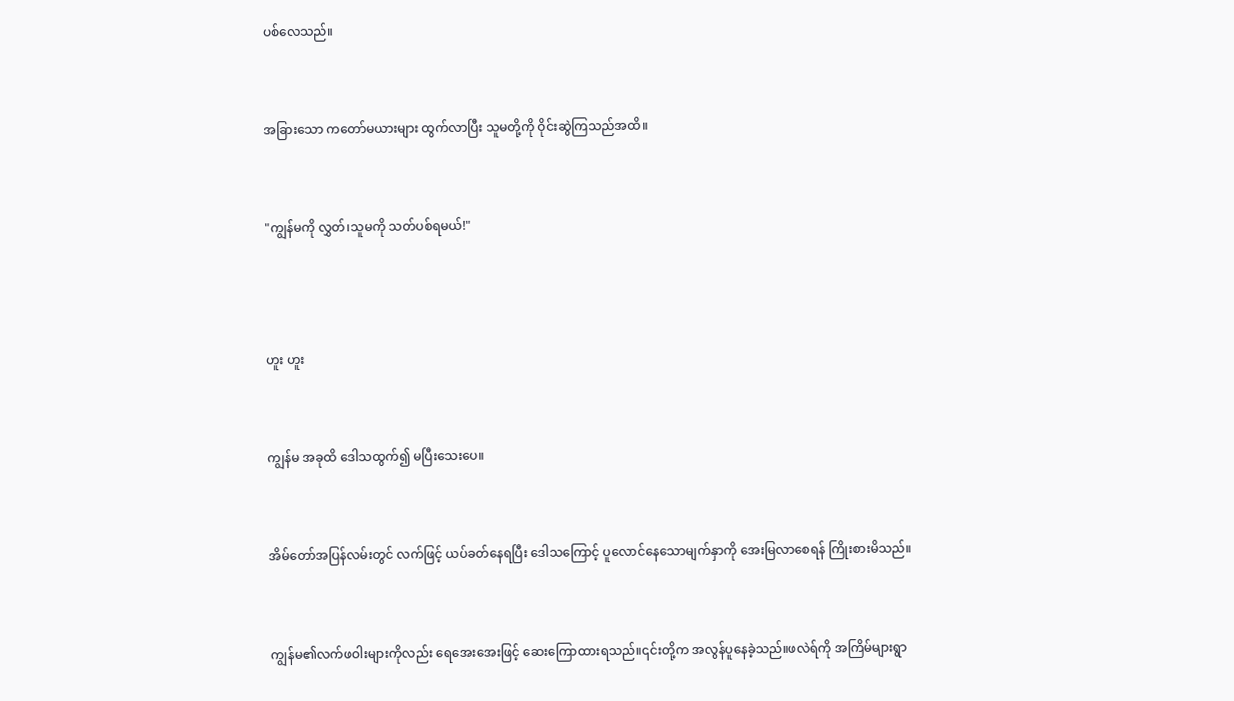ပစ်လေသည်။


အခြားသော ကတော်မယားများ ထွက်လာပြီး သူမတို့ကို ဝိုင်းဆွဲကြသည်အထိ။


"ကျွန်မကို လွှတ်၊သူမကို သတ်ပစ်ရမယ်!"



ဟူး ဟူး


ကျွန်မ အခုထိ ဒေါသထွက်၍ မပြီးသေးပေ။


အိမ်တော်အပြန်လမ်းတွင် လက်ဖြင့် ယပ်ခတ်နေရပြီး ဒေါသကြောင့် ပူလောင်နေသောမျက်နှာကို အေးမြလာစေရန် ကြိုးစားမိသည်။


ကျွန်မ၏လက်ဖဝါးများကိုလည်း ရေအေးအေးဖြင့် ဆေးကြောထားရသည်။၎င်းတို့က အလွန်ပူနေခဲ့သည်။ဖလဲရ်ကို အကြိမ်များရွာ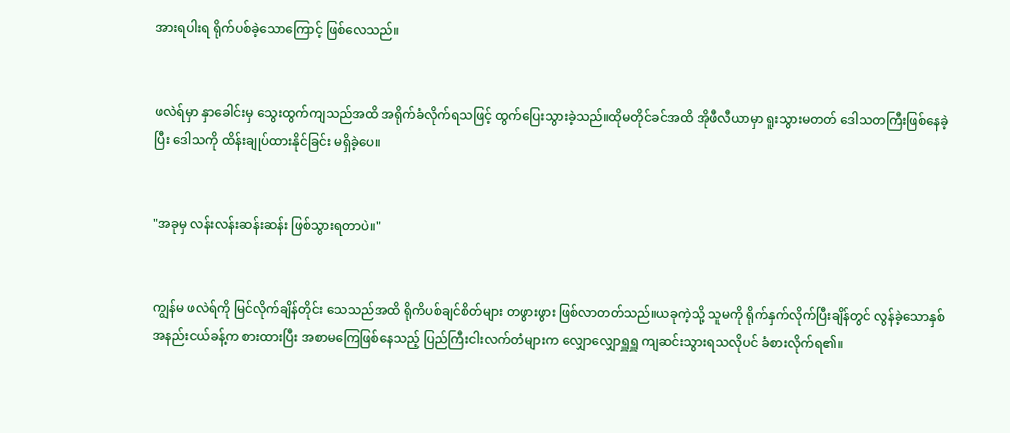အားရပါးရ ရိုက်ပစ်ခဲ့သောကြောင့် ဖြစ်လေသည်။


ဖလဲရ်မှာ နှာခေါင်းမှ သွေးထွက်ကျသည်အထိ အရိုက်ခံလိုက်ရသဖြင့် ထွက်ပြေးသွားခဲ့သည်။ထိုမတိုင်ခင်အထိ အိုဖီလီယာမှာ ရူးသွားမတတ် ဒေါသတကြီးဖြစ်နေခဲ့ပြီး ဒေါသကို ထိန်းချုပ်ထားနိုင်ခြင်း မရှိခဲ့ပေ။


"အခုမှ လန်းလန်းဆန်းဆန်း ဖြစ်သွားရတာပဲ။"


ကျွန်မ ဖလဲရ်ကို မြင်လိုက်ချိန်တိုင်း သေသည်အထိ ရိုကိပစ်ချင်စိတ်များ တဖွားဖွား ဖြစ်လာတတ်သည်။ယခုကဲ့သို့ သူမကို ရိုက်နှက်လိုက်ပြီးချိန်တွင် လွန်ခဲ့သောနှစ်အနည်းငယ်ခန့်က စားထားပြီး အစာမကြေဖြစ်နေသည့် ပြည်ကြီးငါးလက်တံများက လျှောလျှောရှူရှူ ကျဆင်းသွားရသလိုပင် ခံစားလိုက်ရ၏။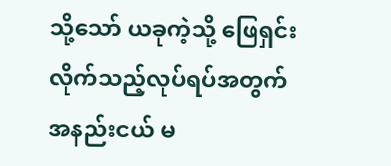သို့သော် ယခုကဲ့သို့ ဖြေရှင်းလိုက်သည့်လုပ်ရပ်အတွက် အနည်းငယ် မ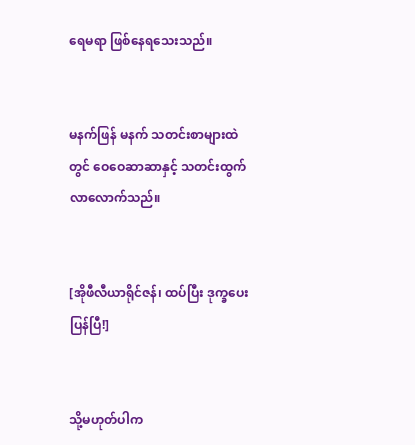ရေမရာ ဖြစ်နေရသေးသည်။


မနက်ဖြန် မနက် သတင်းစာများထဲတွင် ဝေဝေဆာဆာနှင့် သတင်းထွက်လာလောက်သည်။


[အိုဖီလီယာရိုင်ဇန်၊ ထပ်ပြီး ဒုက္ခပေးပြန်ပြီ!]


သို့မဟုတ်ပါက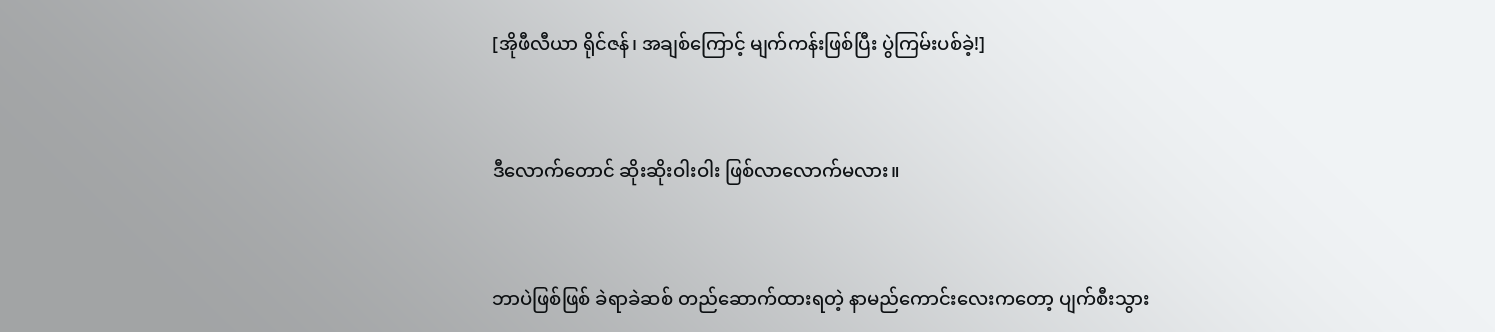[အိုဖီလီယာ ရိုင်ဇန်၊ အချစ်ကြောင့် မျက်ကန်းဖြစ်ပြီး ပွဲကြမ်းပစ်ခဲ့!]


ဒီလောက်တောင် ဆိုးဆိုးဝါးဝါး ဖြစ်လာလောက်မလား။


ဘာပဲဖြစ်ဖြစ် ခဲရာခဲဆစ် တည်ဆောက်ထားရတဲ့ နာမည်ကောင်းလေးကတော့ ပျက်စီးသွား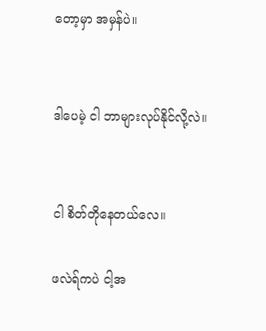တော့မှာ အမှန်ပဲ။


ဒါပေမဲ့ ငါ ဘာများလုပ်နိုင်လို့လဲ။


ငါ စိတ်တိုနေတယ်လေ။

ဖလဲရ်ကပဲ ငါ့အ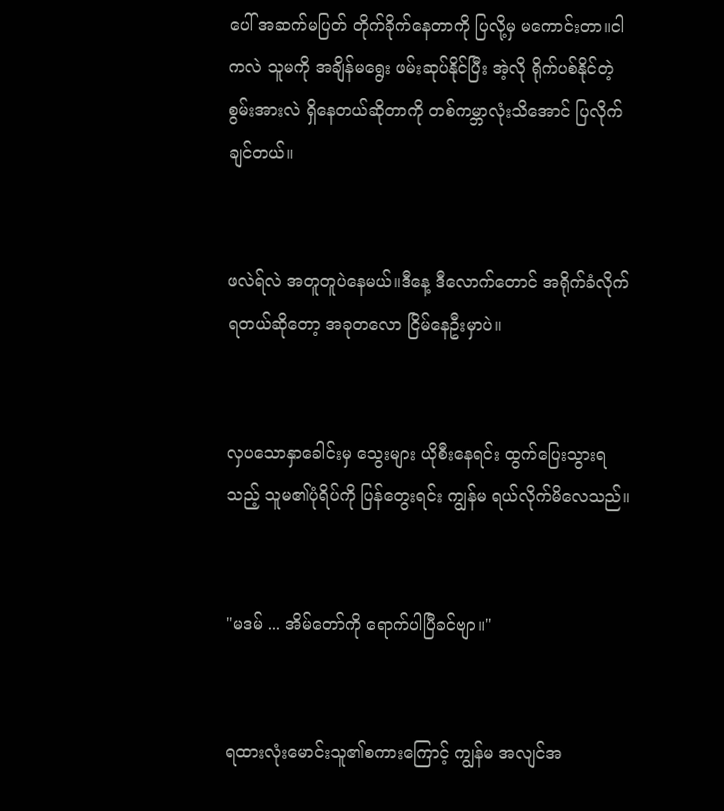ပေါ် အဆက်မပြတ် တိုက်ခိုက်နေတာကို ပြလို့မှ မကောင်းတာ။ငါကလဲ သူမကို အချိန်မရွေး ဖမ်းဆုပ်နိုင်ပြီး အဲ့လို ရိုက်ပစ်နိုင်တဲ့စွမ်းအားလဲ ရှိနေတယ်ဆိုတာကို တစ်ကမ္ဘာလုံးသိအောင် ပြလိုက်ချင်တယ်။


ဖလဲရ်လဲ အတူတူပဲနေမယ်။ဒီနေ့ ဒီလောက်တောင် အရိုက်ခံလိုက်ရတယ်ဆိုတော့ အခုတလော ငြိမ်နေဦးမှာပဲ။


လှပသောနှာခေါင်းမှ သွေးများ ယိုစီးနေရင်း ထွက်ပြေးသွားရသည့် သူမ၏ပုံရိပ်ကို ပြန်တွေးရင်း ကျွန်မ ရယ်လိုက်မိလေသည်။


"မဒမ် ... အိမ်တော်ကို ရောက်ပါပြီခင်ဗျာ။"


ရထားလုံးမောင်းသူ၏စကားကြောင့် ကျွန်မ အလျင်အ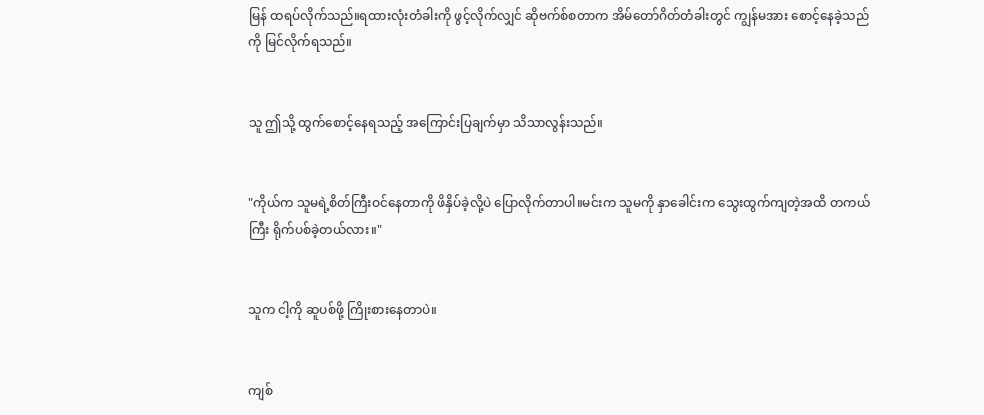မြန် ထရပ်လိုက်သည်။ရထားလုံးတံခါးကို ဖွင့်လိုက်လျှင် ဆိုဗက်စ်စတာက အိမ်တော်ဂိတ်တံခါးတွင် ကျွန်မအား စောင့်နေခဲ့သည်ကို မြင်လိုက်ရသည်။


သူ ဤသို့ ထွက်စောင့်နေရသည့် အကြောင်းပြချက်မှာ သိသာလွန်းသည်။


"ကိုယ်က သူမရဲ့စိတ်ကြီးဝင်နေတာကို ဖိနှိပ်ခဲ့လို့ပဲ ပြောလိုက်တာပါ။မင်းက သူမကို နှာခေါင်းက သွေးထွက်ကျတဲ့အထိ တကယ်ကြီး ရိုက်ပစ်ခဲ့တယ်လား။"


သူက ငါ့ကို ဆူပစ်ဖို့ ကြိုးစားနေတာပဲ။


ကျစ်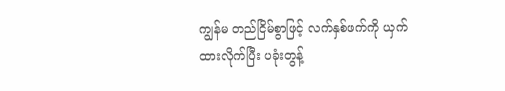ကျွန်မ တည်ငြိမ်စွာဖြင့် လက်နှစ်ဖက်ကို ယှက်ထားလိုက်ပြီး ပခုံးတွန့်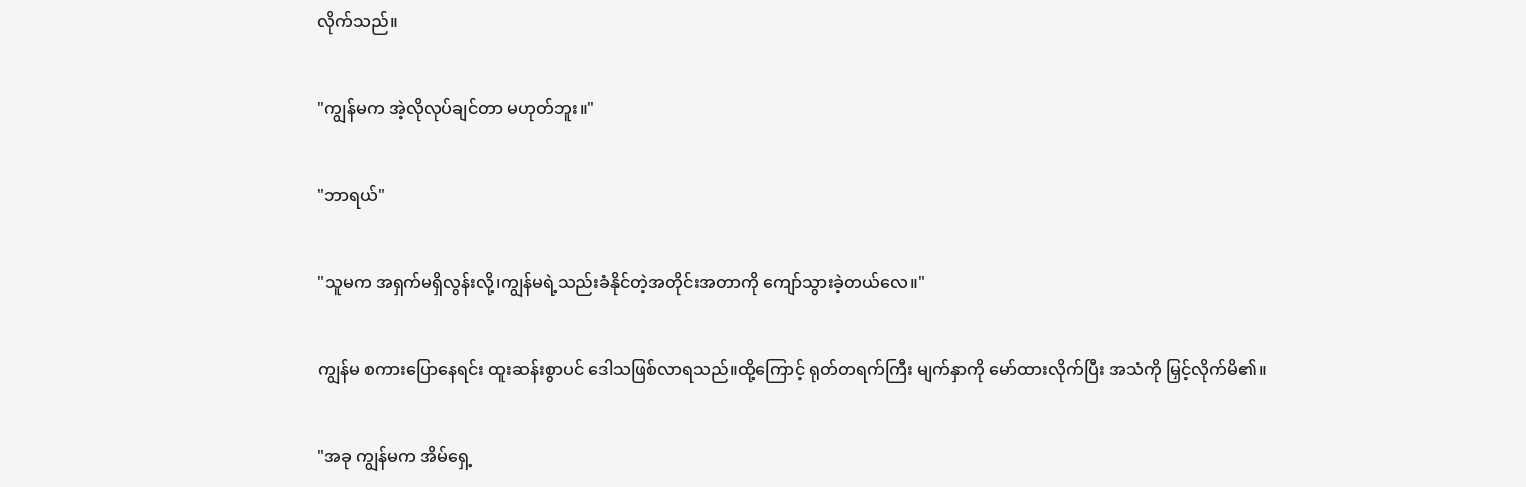လိုက်သည်။


"ကျွန်မက အဲ့လိုလုပ်ချင်တာ မဟုတ်ဘူး။"


"ဘာရယ်"


"သူမက အရှက်မရှိလွန်းလို့၊ကျွန်မရဲ့သည်းခံနိုင်တဲ့အတိုင်းအတာကို ကျော်သွားခဲ့တယ်လေ။"


ကျွန်မ စကားပြောနေရင်း ထူးဆန်းစွာပင် ဒေါသဖြစ်လာရသည်။ထို့ကြောင့် ရုတ်တရက်ကြီး မျက်နှာကို မော်ထားလိုက်ပြီး အသံကို မြှင့်လိုက်မိ၏။


"အခု ကျွန်မက အိမ်ရှေ့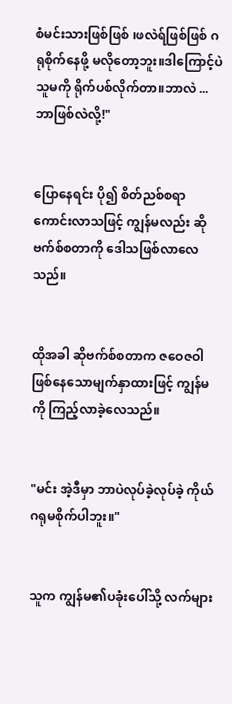စံမင်းသားဖြစ်ဖြစ် ၊ဖလဲရ်ဖြစ်ဖြစ် ဂရုစိုက်နေဖို့ မလိုတော့ဘူး။ဒါကြောင့်ပဲ သူမကို ရိုက်ပစ်လိုက်တာ။ဘာလဲ ...ဘာဖြစ်လဲလို့!"


ပြောနေရင်း ပို၍ စိတ်ညစ်စရာကောင်းလာသဖြင့် ကျွန်မလည်း ဆိုဗက်စ်စတာကို ဒေါသဖြစ်လာလေသည်။


ထိုအခါ ဆိုဗက်စ်စတာက ဇဝေဇဝါဖြစ်နေသောမျက်နှာထားဖြင့် ကျွန်မကို ကြည့်လာခဲ့လေသည်။


"မင်း အဲ့ဒီမှာ ဘာပဲလုပ်ခဲ့လုပ်ခဲ့ ကိုယ် ဂရုမစိုက်ပါဘူး။"


သူက ကျွန်မ၏ပခုံးပေါ်သို့ လက်များ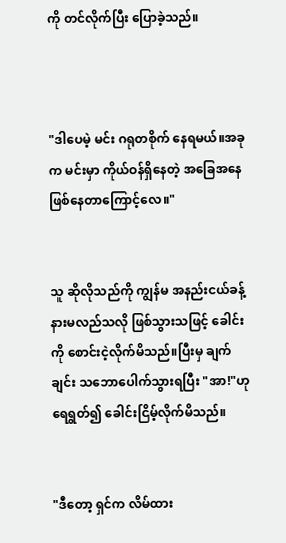ကို တင်လိုက်ပြီး ပြောခဲ့သည်။



"ဒါပေမဲ့ မင်း ဂရုတစိုက် နေရမယ်။အခုက မင်းမှာ ကိုယ်ဝန်ရှိနေတဲ့ အခြေအနေ ဖြစ်နေတာကြောင့်လေ။"


သူ ဆိုလိုသည်ကို ကျွန်မ အနည်းငယ်ခန့် နားမလည်သလို ဖြစ်သွားသဖြင့် ခေါင်းကို စောင်းငဲ့လိုက်မိသည်။ပြီးမှ ချက်ချင်း သဘောပေါက်သွားရပြီး "အာ!"ဟု ရေရွတ်၍ ခေါင်းငြိမ့်လိုက်မိသည်။


"ဒီတော့ ရှင်က လိမ်ထား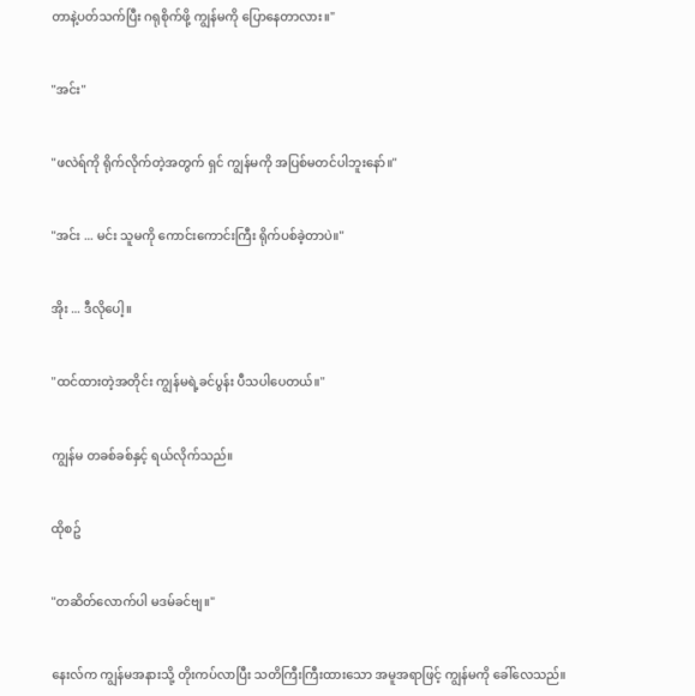တာနဲ့ပတ်သက်ပြီး ဂရုစိုက်ဖို့ ကျွန်မကို ပြောနေတာလား။"


"အင်း"


"ဖလဲရ်ကို ရိုက်လိုက်တဲ့အတွက် ရှင် ကျွန်မကို အပြစ်မတင်ပါဘူးနော်။"


"အင်း ... မင်း သူမကို ကောင်းကောင်းကြီး ရိုက်ပစ်ခဲ့တာပဲ။"


အိုး ... ဒီလိုပေါ့။


"ထင်ထားတဲ့အတိုင်း ကျွန်မရဲ့ခင်ပွန်း ပီသပါပေတယ်။"


ကျွန်မ တခစ်ခစ်နှင့် ရယ်လိုက်သည်။


ထိုစဥ်


"တဆိတ်လောက်ပါ မဒမ်ခင်ဗျ။"


နေးလ်က ကျွန်မအနားသို့ တိုးကပ်လာပြီး သတိကြီးကြီးထားသော အမူအရာဖြင့် ကျွန်မကို ခေါ်လေသည်။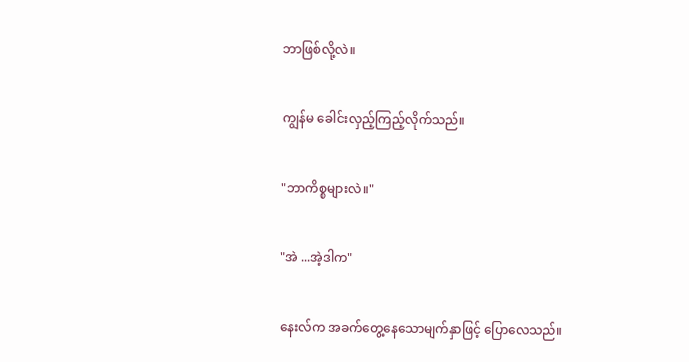ဘာဖြစ်လို့လဲ။


ကျွန်မ ခေါင်းလှည့်ကြည့်လိုက်သည်။


"ဘာကိစ္စများလဲ။"


"အဲ ...အဲ့ဒါက"


နေးလ်က အခက်တွေ့နေသောမျက်နှာဖြင့် ပြောလေသည်။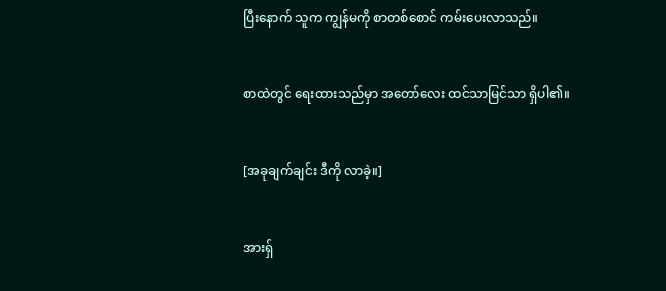ပြီးနောက် သူက ကျွန်မကို စာတစ်စောင် ကမ်းပေးလာသည်။


စာထဲတွင် ရေးထားသည်မှာ အတော်လေး ထင်သာမြင်သာ ရှိပါ၏။


[အခုချက်ချင်း ဒီကို လာခဲ့။]


အားရှ်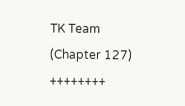TK Team (Chapter 127)
++++++++